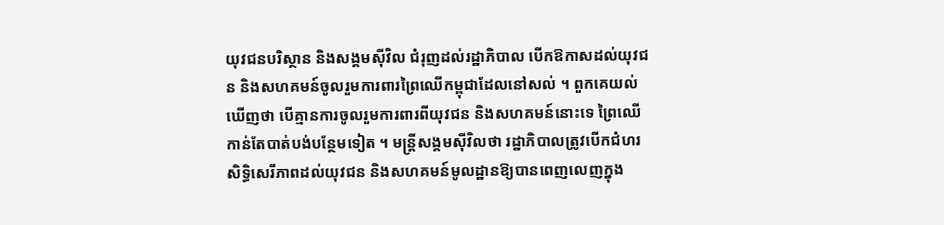យុវជនបរិស្ថាន និងសង្គមស៊ីវិល ជំរុញដល់រដ្ឋាភិបាល បើកឱកាសដល់យុវជន និងសហគមន៍ចូលរួមការពារព្រៃឈើកម្ពុជាដែលនៅសល់ ។ ពួកគេយល់ឃើញថា បើគ្មានការចូលរួមការពារពីយុវជន និងសហគមន៍នោះទេ ព្រៃឈើកាន់តែបាត់បង់បន្ថែមទៀត ។ មន្ត្រីសង្គមស៊ីវិលថា រដ្ឋាភិបាលត្រូវបើកជំហរសិទ្ធិសេរីភាពដល់យុវជន និងសហគមន៍មូលដ្ឋានឱ្យបានពេញលេញក្នុង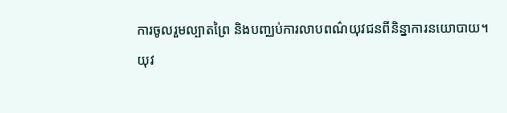ការចូលរួមល្បាតព្រៃ និងបញ្ឈប់ការលាបពណ៌យុវជនពីនិន្នាការនយោបាយ។
យុវ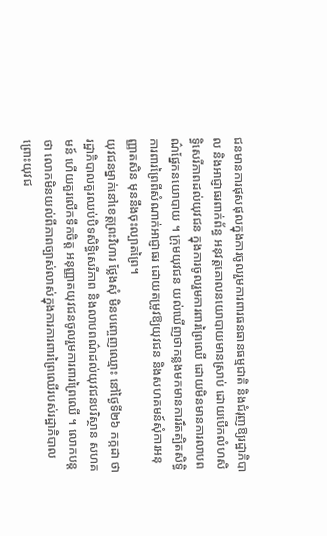ជនមានការផុសផុលក្នុងការចូលរួមការពារធនធានធម្មជាតិ និងជំរុញឱ្យរដ្ឋាភិបាល និងអាជ្ញាធរពាក់ព័ន្ធ អនុវត្តគោលនយោបាយមានស្រាប់ ដោយបើកលំហសិទ្ធិសេរីភាពដល់យុវជន ក្នុងការចូលរួមការពារព្រៃឈើ ដោយមិនមានការលាបពណ៌ផ្នែកនយោបាយ ។ ក្រុមយុវជន យល់ឃើញថាកន្លងមកមានការរឹតត្បិតសិទ្ធិការពារព្រៃពីសំណាក់អាជ្ញាធរ ដោយតម្រូវឱ្យយុវជន និងសហគមន៍សុំការអនុញ្ញាតសិន មុននឹងចុះល្បាតព្រៃ។
យុវជនម្នាក់នៅខេត្តព្រះវិហារ ថ្លែងសុំ មិនបញ្ចេញឈ្មោះ នៅថ្ងៃទី២៦ កក្កដា ថា រដ្ឋាភិបាលគួរឈប់បិទសិទ្ធិសេរីភាព និងលាបពណ៌ដល់យុវជនបរិស្ថាន សហគមន៍ ហើយគួរលើកទឹកចិត្ត អនុញ្ញាតយុវជនចូលរួមការពារព្រៃឈើ ។ លោកបន្តថា លោកមិនយល់ពីភាពច្បាស់លាស់ក្នុងការការពារព្រៃឈើរបស់រដ្ឋាភិបាល ព្រោះយុវជ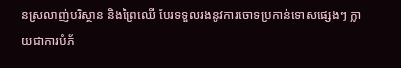នស្រលាញ់បរិស្ថាន និងព្រៃឈើ បែរទទួលរងនូវការចោទប្រកាន់ទោសផ្សេងៗ ក្លាយជាការបំភ័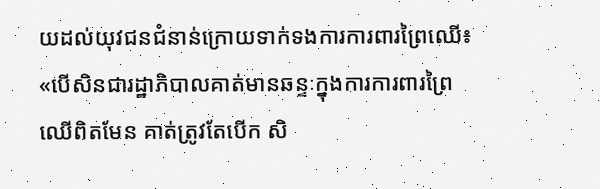យដល់យុវជនជំនាន់ក្រោយទាក់ទងការការពារព្រៃឈើ៖ «បើសិនជារដ្ឋាភិបាលគាត់មានឆន្ទៈក្នុងការការពារព្រៃឈើពិតមែន គាត់ត្រូវតែបើក សិ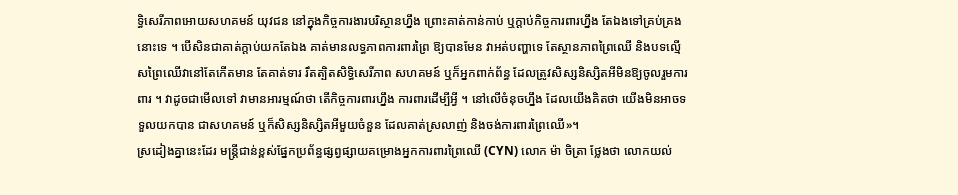ទ្ធិសេរីភាពអោយសហគមន៍ យុវជន នៅក្នុងកិច្ចការងារបរិស្ថានហ្នឹង ព្រោះគាត់កាន់កាប់ ឬក្តាប់កិច្ចការពារហ្នឹង តែឯងទៅគ្រប់គ្រងនោះទេ ។ បើសិនជាគាត់ក្តាប់យកតែឯង គាត់មានលទ្ធភាពការពារព្រៃ ឱ្យបានមែន វាអត់បញ្ហាទេ តែស្ថានភាពព្រៃឈើ និងបទល្មើសព្រៃឈើវានៅតែកើតមាន តែគាត់ទារ រឹតត្បិតសិទ្ធិសេរីភាព សហគមន៍ ឬក៏អ្នកពាក់ព័ន្ធ ដែលត្រូវសិស្សនិស្សិតអីមិនឱ្យចូលរួមការពារ ។ វាដូចជាមើលទៅ វាមានអារម្មណ៍ថា តើកិច្ចការពារហ្នឹង ការពារដើម្បីអ្វី ។ នៅលើចំនុចហ្នឹង ដែលយើងគិតថា យើងមិនអាចទទួលយកបាន ជាសហគមន៍ ឬក៏សិស្សនិស្សិតអីមួយចំនួន ដែលគាត់ស្រលាញ់ និងចង់ការពារព្រៃឈើ»។
ស្រដៀងគ្នានេះដែរ មន្ត្រីជាន់ខ្ពស់ផ្នែកប្រព័ន្ធផ្សព្វផ្សាយគម្រោងអ្នកការពារព្រៃឈើ (CYN) លោក ម៉ា ចិត្រា ថ្លែងថា លោកយល់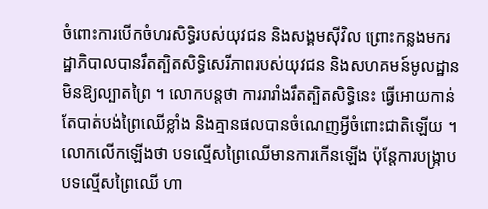ចំពោះការបើកចំហរសិទ្ធិរបស់យុវជន និងសង្គមស៊ីវិល ព្រោះកន្លងមករដ្ឋាភិបាលបានរឹតត្បិតសិទ្ធិសេរីភាពរបស់យុវជន និងសហគមន៍មូលដ្ឋានមិនឱ្យល្បាតព្រៃ ។ លោកបន្តថា ការរារាំងរឹតត្បិតសិទ្ធិនេះ ធ្វើអោយកាន់តែបាត់បង់ព្រៃឈើខ្លាំង និងគ្មានផលបានចំណេញអ្វីចំពោះជាតិឡើយ ។ លោកលើកឡើងថា បទល្មើសព្រៃឈើមានការកើនឡើង ប៉ុន្តែការបង្ក្រាបបទល្មើសព្រៃឈើ ហា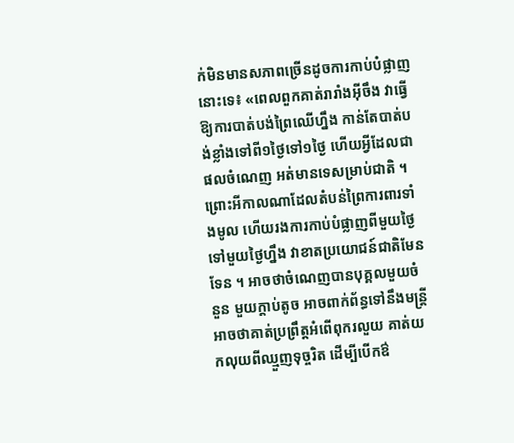ក់មិនមានសភាពច្រើនដូចការកាប់បំផ្លាញនោះទេ៖ «ពេលពួកគាត់រារាំងអ៊ីចឹង វាធ្វើឱ្យការបាត់បង់ព្រៃឈើហ្នឹង កាន់តែបាត់បង់ខ្លាំងទៅពី១ថ្ងៃទៅ១ថ្ងៃ ហើយអ្វីដែលជាផលចំណេញ អត់មានទេសម្រាប់ជាតិ ។ ព្រោះអីកាលណាដែលតំបន់ព្រៃការពារទាំងមូល ហើយរងការកាប់បំផ្លាញពីមួយថ្ងៃទៅមួយថ្ងៃហ្នឹង វាខាតប្រយោជន៍ជាតិមែនទែន ។ អាចថាចំណេញបានបុគ្គលមួយចំនួន មួយក្តាប់តូច អាចពាក់ព័ន្ធទៅនឹងមន្ត្រី អាចថាគាត់ប្រព្រឹត្តអំពើពុករលួយ គាត់យកលុយពីឈ្មួញទុច្ចរិត ដើម្បីបើកឳ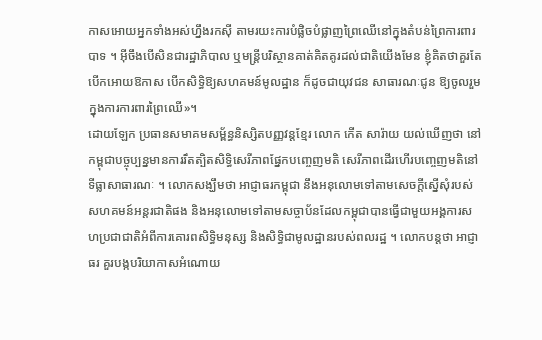កាសអោយអ្នកទាំងអស់ហ្នឹងរកស៊ី តាមរយះការបំផ្លិចបំផ្លាញព្រៃឈើនៅក្នុងតំបន់ព្រៃការពារបាទ ។ អ៊ីចឹងបើសិនជារដ្ឋាភិបាល ឬមន្ត្រីបរិស្ថានគាត់គិតគូរដល់ជាតិយើងមែន ខ្ញុំគិតថាគួរតែបើកអោយឱកាស បើកសិទ្ធិឱ្យសហគមន៍មូលដ្ឋាន ក៏ដូចជាយុវជន សាធារណៈជូន ឱ្យចូលរួមក្នុងការការពារព្រៃឈើ»។
ដោយឡែក ប្រធានសមាគមសម្ព័ន្ធនិស្សិតបញ្ញវន្តខ្មែរ លោក កើត សារ៉ាយ យល់ឃើញថា នៅកម្ពុជាបច្ចុប្បន្នមានការរឹតត្បិតសិទ្ធិសេរីភាពផ្នែកបញ្ចេញមតិ សេរីភាពដើរហើរបញ្ចេញមតិនៅទីធ្លាសាធារណៈ ។ លោកសង្ឃឹមថា អាជ្ញាធរកម្ពុជា នឹងអនុលោមទៅតាមសេចក្តីស្នើសុំរបស់សហគមន៍អន្តរជាតិផង និងអនុលោមទៅតាមសច្ចាប័នដែលកម្ពុជាបានធ្វើជាមួយអង្គការសហប្រជាជាតិអំពីការគោរពសិទ្ធិមនុស្ស និងសិទ្ធិជាមូលដ្ឋានរបស់ពលរដ្ឋ ។ លោកបន្តថា អាជ្ញាធរ គួរបង្កបរិយាកាសអំណោយ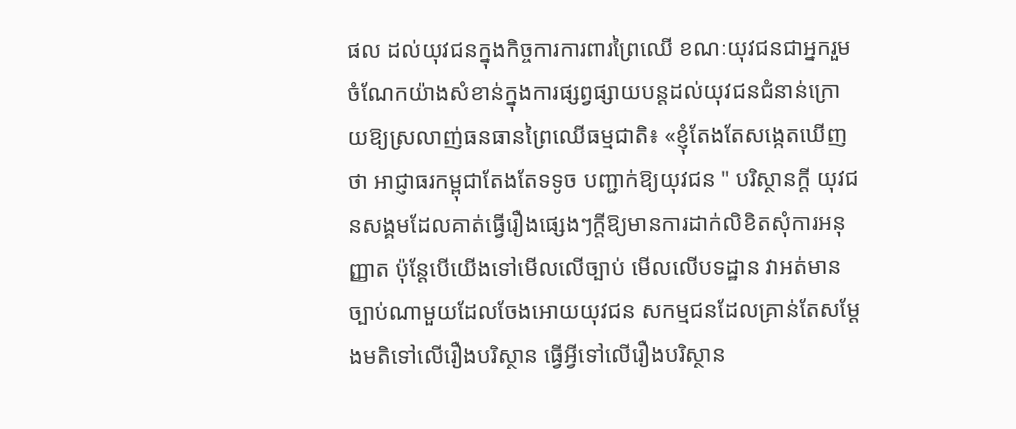ផល ដល់យុវជនក្នុងកិច្ចការការពារព្រៃឈើ ខណៈយុវជនជាអ្នករួមចំណែកយ៉ាងសំខាន់ក្នុងការផ្សព្វផ្សាយបន្តដល់យុវជនជំនាន់ក្រោយឱ្យស្រលាញ់ធនធានព្រៃឈើធម្មជាតិ៖ «ខ្ញុំតែងតែសង្កេតឃើញថា អាជ្ញាធរកម្ពុជាតែងតែទទូច បញ្ជាក់ឱ្យយុវជន " បរិស្ថានក្តី យុវជនសង្គមដែលគាត់ធ្វើរឿងផ្សេងៗក្តីឱ្យមានការដាក់លិខិតសុំការអនុញ្ញាត ប៉ុន្តែបើយើងទៅមើលលើច្បាប់ មើលលើបទដ្ឋាន វាអត់មានច្បាប់ណាមួយដែលចែងអោយយុវជន សកម្មជនដែលគ្រាន់តែសម្ដែងមតិទៅលើរឿងបរិស្ថាន ធ្វើអ្វីទៅលើរឿងបរិស្ថាន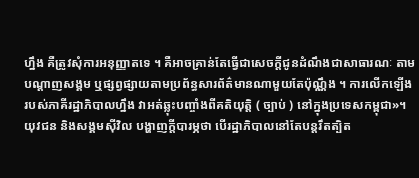ហ្នឹង គឺត្រូវសុំការអនុញ្ញាតទេ ។ គឺអាចគ្រាន់តែធ្វើជាសេចក្តីជូនដំណឹងជាសាធារណៈ តាមបណ្ដាញសង្គម ឬផ្សព្វផ្សាយតាមប្រព័ន្ធសារព័ត៌មានណាមួយតែប៉ុណ្ណឹង ។ ការលើកឡើងរបស់ភាគីរដ្ឋាភិបាលហ្នឹង វាអត់ឆ្លុះបញ្ចាំងពីគតិយុត្តិ ( ច្បាប់ ) នៅក្នុងប្រទេសកម្ពុជា»។
យុវជន និងសង្គមស៊ីវិល បង្ហាញក្ដីបារម្ភថា បើរដ្ឋាភិបាលនៅតែបន្តរឹតត្បិត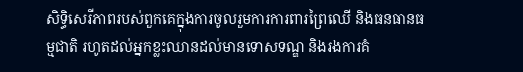សិទ្ធិសេរីភាពរបស់ពួកគេក្នុងការចូលរួមការការពារព្រៃឈើ និងធនធានធម្មជាតិ រហូតដល់អ្នកខ្លះឈានដល់មានទោសទណ្ឌ និងរងការគំ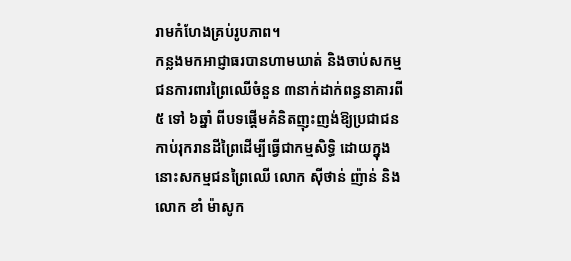រាមកំហែងគ្រប់រូបភាព។
កន្លងមកអាជ្ញាធរបានហាមឃាត់ និងចាប់សកម្មជនការពារព្រៃឈើចំនួន ៣នាក់ដាក់ពន្ធនាគារពី ៥ ទៅ ៦ឆ្នាំ ពីបទផ្ដើមគំនិតញុះញង់ឱ្យប្រជាជនកាប់រុករានដីព្រៃដើម្បីធ្វើជាកម្មសិទ្ធិ ដោយក្នុងនោះសកម្មជនព្រៃឈើ លោក ស៊ីថាន់ ញ៉ាន់ និងលោក ខាំ ម៉ាសូក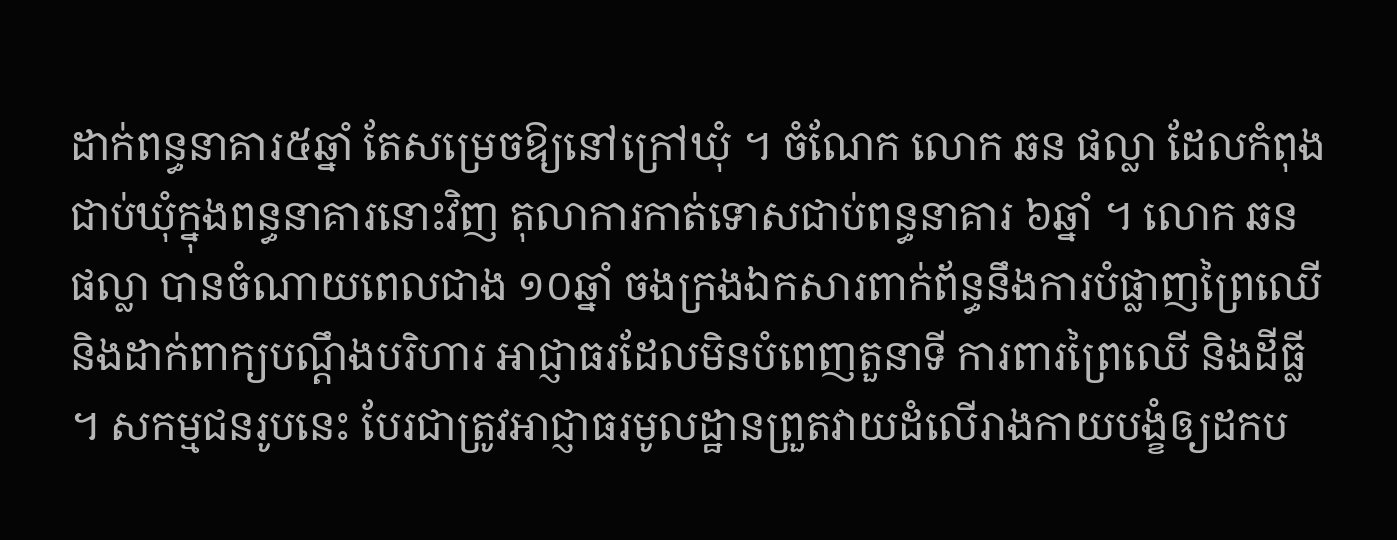ដាក់ពន្ធនាគារ៥ឆ្នាំ តែសម្រេចឱ្យនៅក្រៅឃុំ ។ ចំណែក លោក ឆន ផល្លា ដែលកំពុងជាប់ឃុំក្នុងពន្ធនាគារនោះវិញ តុលាការកាត់ទោសជាប់ពន្ធនាគារ ៦ឆ្នាំ ។ លោក ឆន ផល្លា បានចំណាយពេលជាង ១០ឆ្នាំ ចងក្រងឯកសារពាក់ព័ន្ធនឹងការបំផ្លាញព្រៃឈើ និងដាក់ពាក្យបណ្ដឹងបរិហារ អាជ្ញាធរដែលមិនបំពេញតួនាទី ការពារព្រៃឈើ និងដីធ្លី ។ សកម្មជនរូបនេះ បែរជាត្រូវអាជ្ញាធរមូលដ្ឋានព្រួតវាយដំលើរាងកាយបង្ខំឲ្យដកប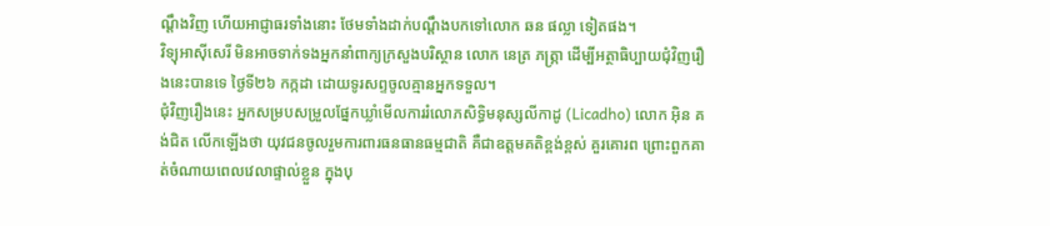ណ្តឹងវិញ ហើយអាជ្ញាធរទាំងនោះ ថែមទាំងដាក់បណ្តឹងបកទៅលោក ឆន ផល្លា ទៀតផង។
វិទ្យុអាស៊ីសេរី មិនអាចទាក់ទងអ្នកនាំពាក្យក្រសួងបរិស្ថាន លោក នេត្រ ភត្ភ្រា ដើម្បីអត្ថាធិប្បាយជុំវិញរឿងនេះបានទេ ថ្ងៃទី២៦ កក្កដា ដោយទូរសព្ទចូលគ្មានអ្នកទទួល។
ជុំវិញរឿងនេះ អ្នកសម្របសម្រួលផ្នែកឃ្លាំមើលការរំលោភសិទ្ធិមនុស្សលីកាដូ (Licadho) លោក អ៊ិន គង់ជិត លើកឡើងថា យុវជនចូលរួមការពារធនធានធម្មជាតិ គឺជាឧត្តមគតិខ្ពង់ខ្ពស់ គួរគោរព ព្រោះពួកគាត់ចំណាយពេលវេលាផ្ទាល់ខ្លួន ក្នុងបុ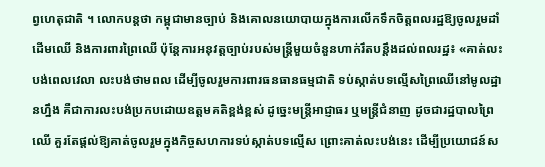ព្វហេតុជាតិ ។ លោកបន្តថា កម្ពុជាមានច្បាប់ និងគោលនយោបាយក្នុងការលើកទឹកចិត្តពលរដ្ឋឱ្យចូលរួមដាំដើមឈើ និងការពារព្រៃឈើ ប៉ុន្តែការអនុវត្តច្បាប់របស់មន្ត្រីមួយចំនួនហាក់រឹតបន្តឹងដល់ពលរដ្ឋ៖ «គាត់លះបង់ពេលវេលា លះបង់ថាមពល ដើម្បីចូលរួមការពារធនធានធម្មជាតិ ទប់ស្កាត់បទល្មើសព្រៃឈើនៅមូលដ្ឋានហ្នឹង គឺជាការលះបង់ប្រកបដោយឧត្តមគតិខ្ពង់ខ្ពស់ ដូច្នេះមន្ត្រីអាជ្ញាធរ ឬមន្ត្រីជំនាញ ដូចជារដ្ឋបាលព្រៃឈើ គួរតែផ្តល់ឱ្យគាត់ចូលរួមក្នុងកិច្ចសហការទប់ស្កាត់បទល្មើស ព្រោះគាត់លះបង់នេះ ដើម្បីប្រយោជន៍ស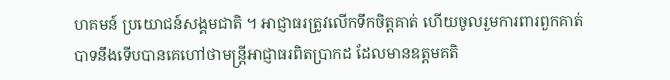ហគមន៍ ប្រយោជន៍សង្គមជាតិ ។ អាជ្ញាធរត្រូវលើកទឹកចិត្តគាត់ ហើយចូលរួមការពារពួកគាត់បាទនឹងទើបបានគេហៅថាមន្ត្រីអាជ្ញាធរពិតប្រាកដ ដែលមានឧត្តមគតិ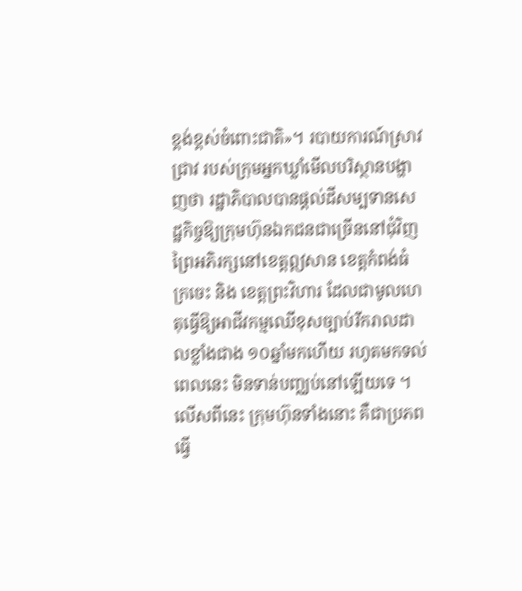ខ្ពង់ខ្ពស់ចំពោះជាតិ»។ របាយការណ៍ស្រាវជ្រាវ របស់ក្រុមអ្នកឃ្លាំមើលបរិស្ថានបង្ហាញថា រដ្ឋាភិបាលបានផ្តល់ដីសម្បទានសេដ្ឋកិច្ចឱ្យក្រុមហ៊ុនឯកជនជាច្រើននៅជុំវិញព្រៃអភិរក្សនៅខេត្តឦសាន ខេត្តកំពង់ធំ ក្រចេះ និង ខេត្តព្រះវិហារ ដែលជាមូលហេតុធ្វើឱ្យអាជីវកម្មឈើខុសច្បាប់រីករាលដាលខ្លាំងជាង ១០ឆ្នាំមកហើយ រហូតមកទល់ពេលនេះ មិនទាន់បញ្ឈប់នៅឡើយទេ ។ លើសពីនេះ ក្រុមហ៊ុនទាំងនោះ គឺជាប្រភពធ្វើ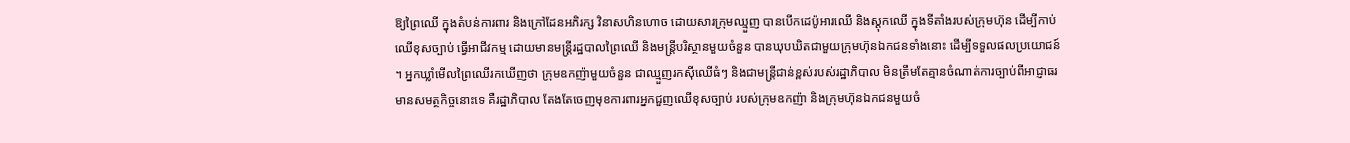ឱ្យព្រៃឈើ ក្នុងតំបន់ការពារ និងក្រៅដែនអភិរក្ស វិនាសហិនហោច ដោយសារក្រុមឈ្មួញ បានបើកដេប៉ូអារឈើ និងស្តុកឈើ ក្នុងទីតាំងរបស់ក្រុមហ៊ុន ដើម្បីកាប់ឈើខុសច្បាប់ ធ្វើអាជីវកម្ម ដោយមានមន្ត្រីរដ្ឋបាលព្រៃឈើ និងមន្ត្រីបរិស្ថានមួយចំនួន បានឃុបឃិតជាមួយក្រុមហ៊ុនឯកជនទាំងនោះ ដើម្បីទទួលផលប្រយោជន៍ ។ អ្នកឃ្លាំមើលព្រៃឈើរកឃើញថា ក្រុមឧកញ៉ាមួយចំនួន ជាឈ្មួញរកស៊ីឈើធំៗ និងជាមន្ត្រីជាន់ខ្ពស់របស់រដ្ឋាភិបាល មិនត្រឹមតែគ្មានចំណាត់ការច្បាប់ពីអាជ្ញាធរមានសមត្ថកិច្ចនោះទេ គឺរដ្ឋាភិបាល តែងតែចេញមុខការពារអ្នកជួញឈើខុសច្បាប់ របស់ក្រុមឧកញ៉ា និងក្រុមហ៊ុនឯកជនមួយចំ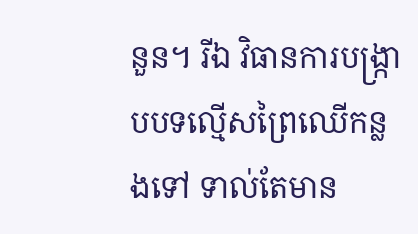នួន។ រីឯ វិធានការបង្ក្រាបបទល្មើសព្រៃឈើកន្លងទៅ ទាល់តែមាន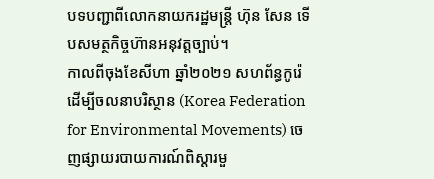បទបញ្ជាពីលោកនាយករដ្ឋមន្ត្រី ហ៊ុន សែន ទើបសមត្ថកិច្ចហ៊ានអនុវត្តច្បាប់។
កាលពីចុងខែសីហា ឆ្នាំ២០២១ សហព័ន្ធកូរ៉េដើម្បីចលនាបរិស្ថាន (Korea Federation for Environmental Movements) ចេញផ្សាយរបាយការណ៍ពិស្ដារមួ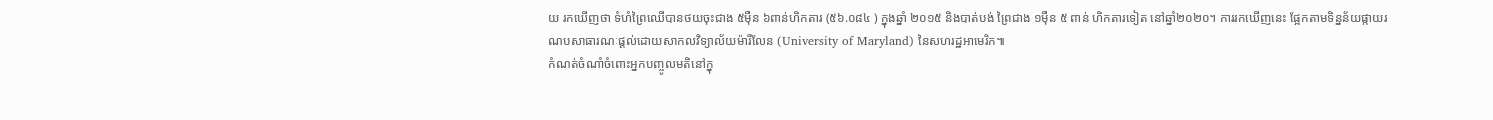យ រកឃើញថា ទំហំព្រៃឈើបានថយចុះជាង ៥ម៉ឺន ៦ពាន់ហិកតារ (៥៦.០៨៤ ) ក្នុងឆ្នាំ ២០១៥ និងបាត់បង់ ព្រៃជាង ១ម៉ឺន ៥ ពាន់ ហិកតារទៀត នៅឆ្នាំ២០២០។ ការរកឃើញនេះ ផ្អែកតាមទិន្នន័យផ្កាយរណបសាធារណៈផ្តល់ដោយសាកលវិទ្យាល័យម៉ារីលែន (University of Maryland) នៃសហរដ្ឋអាមេរិក៕
កំណត់ចំណាំចំពោះអ្នកបញ្ចូលមតិនៅក្នុ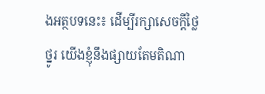ងអត្ថបទនេះ៖ ដើម្បីរក្សាសេចក្ដីថ្លៃថ្នូរ យើងខ្ញុំនឹងផ្សាយតែមតិណា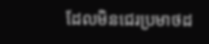ដែលមិនជេរប្រមាថដ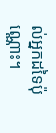ល់អ្នកដទៃប៉ុណ្ណោះ។